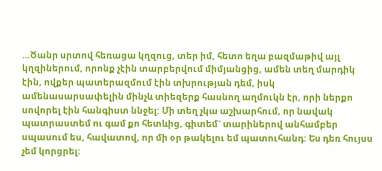…Ծանր սրտով հեռացա կղզուց, տեր իմ, հետո եղա բազմաթիվ այլ կղզիներում, որոնք չէին տարբերվում միմյանցից, ամեն տեղ մարդիկ էին, ովքեր պատերազմում էին տխրության դեմ, իսկ ամենասարսափելին մինչև տիեզերք հասնող աղմուկն էր, որի ներքո սովորել էին հանգիստ ննջել: Մի տեղ չկա աշխարհում, որ նավակ պատրաստեմ ու գամ քո հետևից, գիտեմ` տարիներով անհամբեր սպասում ես, հավատով, որ մի օր թակելու եմ պատուհանդ: Ես դեռ հույսս չեմ կորցրել: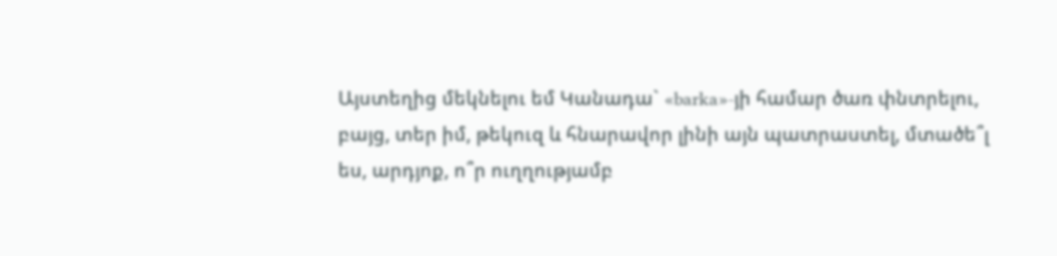Այստեղից մեկնելու եմ Կանադա` «barka»-յի համար ծառ փնտրելու, բայց, տեր իմ, թեկուզ և հնարավոր լինի այն պատրաստել, մտածե՞լ ես, արդյոք, ո՞ր ուղղությամբ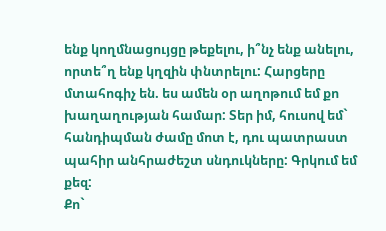ենք կողմնացույցը թեքելու, ի՞նչ ենք անելու, որտե՞ղ ենք կղզին փնտրելու: Հարցերը մտահոգիչ են. ես ամեն օր աղոթում եմ քո խաղաղության համար: Տեր իմ, հուսով եմ` հանդիպման ժամը մոտ է, դու պատրաստ պահիր անհրաժեշտ սնդուկները: Գրկում եմ քեզ:
Քո`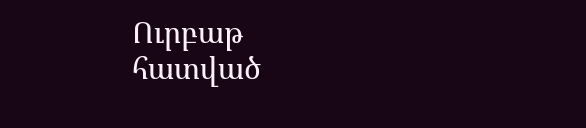Ուրբաթ
հատված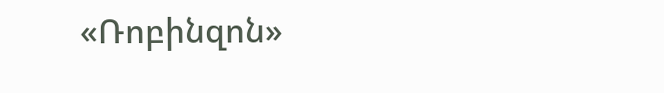«Ռոբինզոն»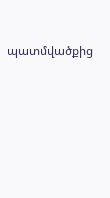պատմվածքից